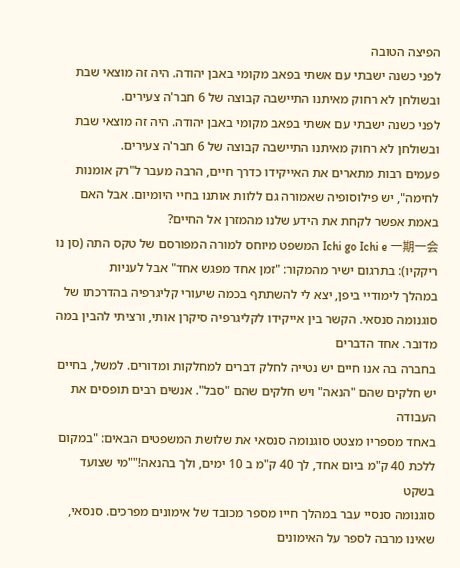הפיצה הטובה
לפני כשנה ישבתי עם אשתי בפאב מקומי באבן יהודה. היה זה מוצאי שבת ובשולחן לא רחוק מאיתנו התיישבה קבוצה של 6 חבר'ה צעירים.
לפני כשנה ישבתי עם אשתי בפאב מקומי באבן יהודה. היה זה מוצאי שבת ובשולחן לא רחוק מאיתנו התיישבה קבוצה של 6 חבר'ה צעירים.
פעמים רבות מתארים את האייקידו כדרך חיים, הרבה מעבר ל"רק אומנות לחימה", יש פילוסופיה שאמורה גם ללוות אותנו בחיי היומיום. אבל האם באמת אפשר לקחת את הידע שלנו מהמזרן אל החיים?
Ichi go Ichi e 一期一会 המשפט מיוחס למורה המפורסם של טקס התה (סן נו ריקקיו): בתרגום ישיר מהמקור: "זמן אחד מפגש אחד" אבל לעניות
במהלך לימודיי ביפן, יצא לי להשתתף בכמה שיעורי קליגרפיה בהדרכתו של סוגנומה סנסאי. הקשר בין אייקידו לקליגרפיה סיקרן אותי, ורציתי להבין במה מדובר. אחד הדברים
בחברה בה אנו חיים יש נטייה לחלק דברים למחלקות ומדורים. למשל, בחיים יש חלקים שהם "הנאה" ויש חלקים שהם "סבל". אנשים רבים תופסים את העבודה
באחד מספריו מצטט סוגנומה סנסאי את שלושת המשפטים הבאים: "במקום ללכת 40 ק"מ ביום אחד, לך 40 ק"מ ב 10 ימים, ולך בהנאה!""מי שצועד בשקט
סוגנומה סנסיי עבר במהלך חייו מספר מכובד של אימונים מפרכים. סנסאי, שאינו מרבה לספר על האימונים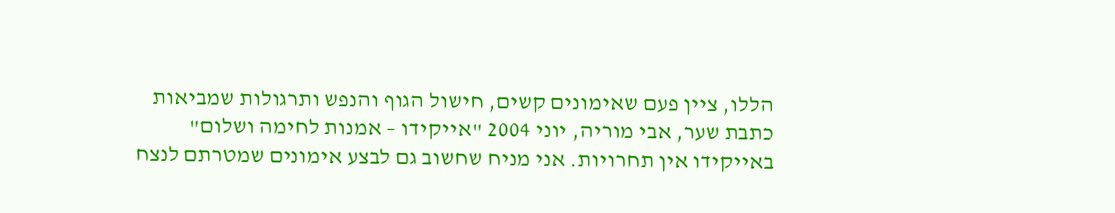הללו, ציין פעם שאימונים קשים, חישול הגוף והנפש ותרגולות שמביאות
כתבת שער, אבי מוריה, יוני 2004 "אייקידו – אמנות לחימה ושלום"
באייקידו אין תחרויות. אני מניח שחשוב גם לבצע אימונים שמטרתם לנצח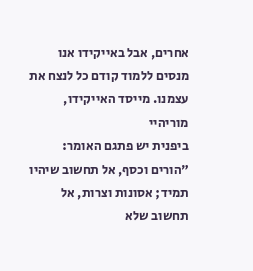אחרים, אבל באייקידו אנו מנסים ללמוד קודם כל לנצח את עצמנו. מייסד האייקידו, מוריהיי
ביפנית יש פתגם האומר: "הורים וכסף, אל תחשוב שיהיו תמיד; אסונות וצרות, אל תחשוב שלא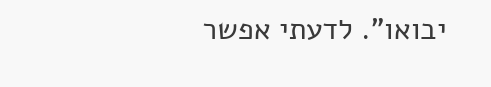יבואו". לדעתי אפשר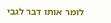לומר אותו דבר לגבי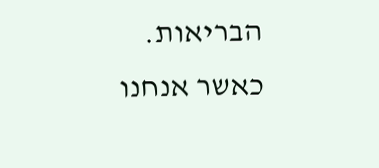הבריאות. כאשר אנחנו